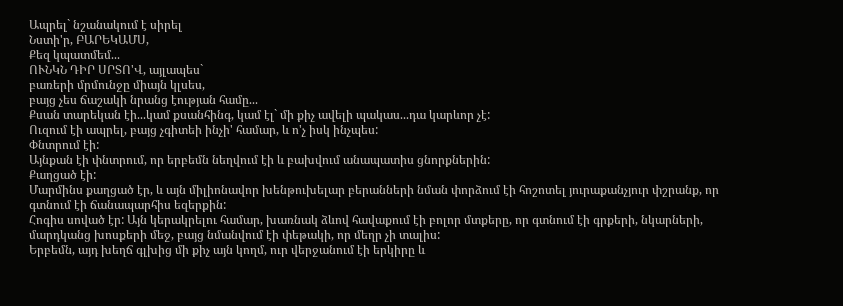Ապրել` նշանակում է սիրել
Նստի'ր, ԲԱՐԵԿԱՄՍ,
Քեզ կպատմեմ...
ՈՒՆԿՆ ԴԻՐ ՍՐՏՈ'Վ, այլապես`
բառերի մրմունջը միայն կլսես,
բայց չես ճաշակի նրանց էության համը...
Քսան տարեկան էի...կամ քսանհինգ, կամ էլ` մի քիչ ավելի պակաս...դա կարևոր չէ:
Ուզում էի ապրել, բայց չգիտեի ինչի' համար, և ո'չ իսկ ինչպես:
Փնտրում էի:
Այնքան էի փնտրում, որ երբեմն նեղվում էի և բախվում անապատիս ցնորքներին:
Քաղցած էի:
Մարմինս քաղցած էր, և այն միլիոնավոր խենթուխելար բերանների նման փորձում էի հոշոտել յուրաքանչյուր փշրանք, որ գտնում էի ճանապարհիս եզերքին:
Հոգիս սոված էր: Այն կերակրելու համար, խառնակ ձևով հավաքում էի բոլոր մտքերը, որ գտնում էի գրքերի, նկարների, մարդկանց խոսքերի մեջ, բայց նմանվում էի փեթակի, որ մեղր չի տալիս:
Երբեմն, այդ խեղճ գլխից մի քիչ այն կողմ, ուր վերջանում էի երկիրը և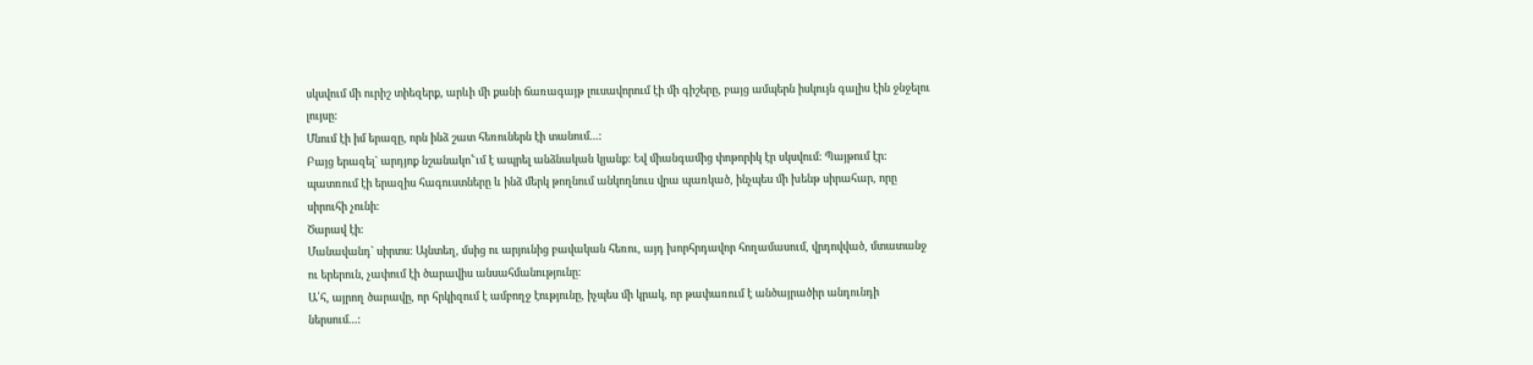սկսվում մի ուրիշ տիեզերք, արևի մի քանի ճառագայթ լուսավորում էի մի գիշերը, բայց ամպերն իսկույն գալիս էին ջնջելու լույսը:
Մնում էի իմ երազը, որն ինձ շատ հեռուներն էի տանում...:
Բայց երազել` արդյոք նշանակո՟ւմ է ապրել անձնական կյանք: Եվ միանգամից փոթորիկ էր սկսվում: Պայթում էր: պատռում էի երազիս հագուստները և ինձ մերկ թողնում անկողնուս վրա պառկած, ինչպես մի խենթ սիրահար, որը սիրուհի չունի:
Ծարավ էի:
Մանավանդ` սիրտս: Այնտեղ, մսից ու արյունից բավական հեռու, այդ խորհրդավոր հողամասում, վրդովված, մտատանջ ու երերուն, չափում էի ծարավիս անսահմանությունը:
Ա՛հ, այրող ծարավը, որ հրկիզում է ամբողջ էությունը, իչպես մի կրակ, որ թափառում է անծայրածիր անդունդի ներսում...: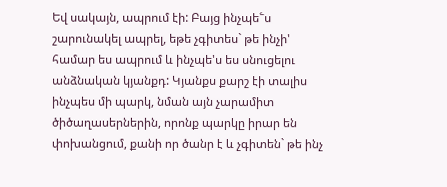Եվ սակայն, ապրում էի: Բայց ինչպե՟ս շարունակել ապրել, եթե չգիտես` թե ինչի' համար ես ապրում և ինչպե'ս ես սնուցելու անձնական կյանքդ: Կյանքս քարշ էի տալիս ինչպես մի պարկ, նման այն չարամիտ ծիծաղասերներին, որոնք պարկը իրար են փոխանցում, քանի որ ծանր է և չգիտեն` թե ինչ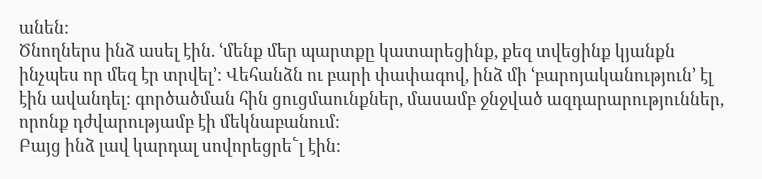անեն:
Ծնողներս ինձ ասել էին. ՙմենք մեր պարտքը կատարեցինք, քեզ տվեցինք կյանքն ինչպես որ մեզ էր տրվել՚: Վեհանձն ու բարի փափագով, ինձ մի ՙբարոյականություն՚ էլ էին ավանդել: գործածման հին ցուցմաունքներ, մասամբ ջնջված ազդարարություններ, որոնք դժվարությամբ էի մեկնաբանում:
Բայց ինձ լավ կարդալ սովորեցրե՟լ էին: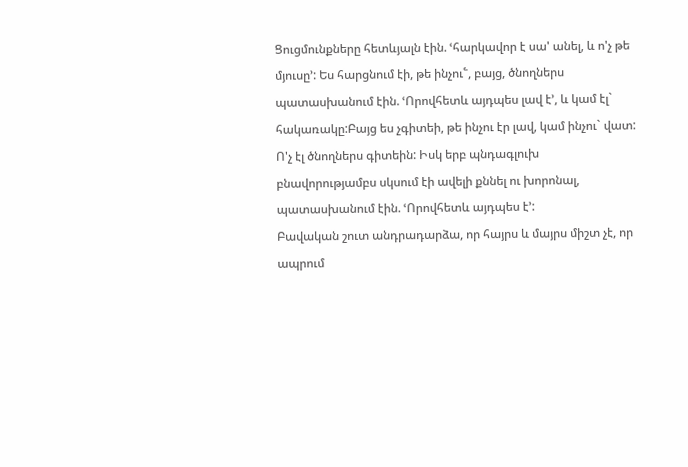Ցուցմունքները հետևյալն էին. ՙհարկավոր է սա' անել, և ո'չ թե մյուսը՚: Ես հարցնում էի, թե ինչու՟, բայց, ծնողներս պատասխանում էին. ՙՈրովհետև այդպես լավ է՚, և կամ էլ` հակառակը:Բայց ես չգիտեի, թե ինչու էր լավ, կամ ինչու` վատ: Ո'չ էլ ծնողներս գիտեին: Իսկ երբ պնդագլուխ բնավորությամբս սկսում էի ավելի քննել ու խորոնալ, պատասխանում էին. ՙՈրովհետև այդպես է՚:
Բավական շուտ անդրադարձա, որ հայրս և մայրս միշտ չէ, որ ապրում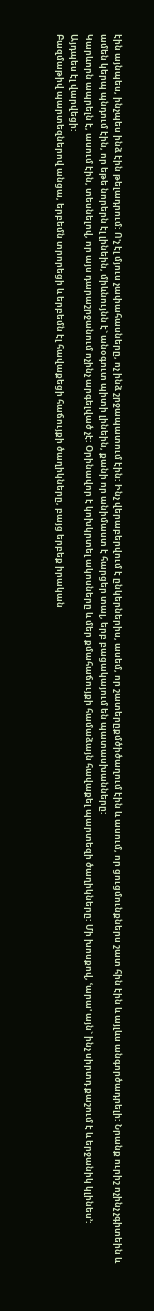էին այնպես, ինչպես ինձ էին թելադրում: Ո'չ էլ մյուս չափահասները, ոչ ինձ շրջապատում էին: Ինչ վերաբերվում է ընկերներիս, ասեմ, որ շատերըքմծիծաղում էին և ասում, որ ցուցմունքներս շատ հին էին և այլևս անգործադրելի: Նրանք ուրիշ ոչինչ չգիտեին և ամեն կերպ պնդում էին, որ եթե նորերն էլ լինեին, միևնույնն է` անօգուտ պիտի լինեին, քանի որ անիմաստ է հարցեր տալ, երբ բացակայում են պատասխանները:
Կարևորն ապրելն է, ասում էին, տեսնելով, որ այս դարաշրջանում ոչինչ արգելված չէ: Օրինավոր է կոխկրտել ակոսները և մեր քմահաճույքի համաձայն հավաքել պարտեզի ծաղիկները: Մի խոսքով, ՙարա' այն` ինչ սիրտդ քաշում է և երջանիկ կլինես՚:
Այդպես էլ վարվեցի:
Բազմաթիվ պարտեզներով անցա, երբեմն տրորեցի և երբեմն էլ հավաքեցի հաճույքի ծաղիկները, բայց երբեք իրական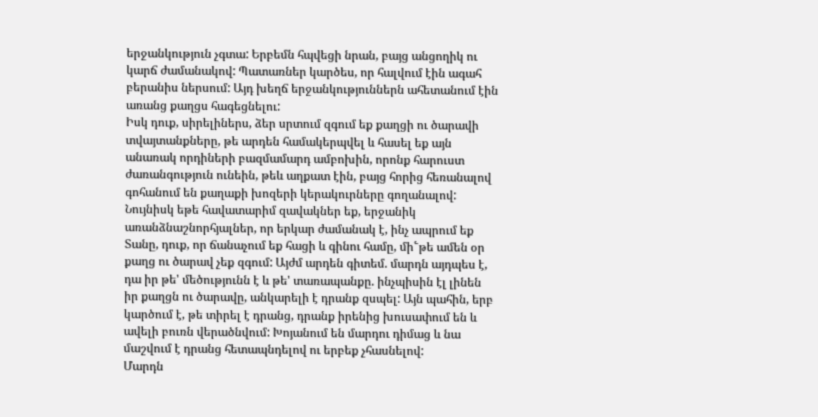երջանկություն չգտա: Երբեմն հպվեցի նրան, բայց անցողիկ ու կարճ ժամանակով: Պատառներ կարծես, որ հալվում էին ագահ բերանիս ներսում: Այդ խեղճ երջանկություններն ահետանում էին առանց քաղցս հագեցնելու:
Իսկ դուք, սիրելիներս, ձեր սրտում զգում եք քաղցի ու ծարավի տվայտանքները, թե արդեն համակերպվել և հասել եք այն անառակ որդիների բազմամարդ ամբոխին, որոնք հարուստ ժառանգություն ունեին, թեև աղքատ էին, բայց հորից հեռանալով գոհանում են քաղաքի խոզերի կերակուրները գողանալով:
Նույնիսկ եթե հավատարիմ զավակներ եք, երջանիկ առանձնաշնորհյալներ, որ երկար ժամանակ է, ինչ ապրում եք Տանը, դուք, որ ճանաչում եք հացի և գինու համը, մի՟թե ամեն օր քաղց ու ծարավ չեք զգում: Այժմ արդեն գիտեմ. մարդն այդպես է, դա իր թե' մեծությունն է և թե' տառապանքը. ինչպիսին էլ լինեն իր քաղցն ու ծարավը, անկարելի է դրանք զսպել: Այն պահին, երբ կարծում է, թե տիրել է դրանց, դրանք իրենից խուսափում են և ավելի բուռն վերածնվում: Խոյանում են մարդու դիմաց և նա մաշվում է դրանց հետապնդելով ու երբեք չհասնելով:
Մարդն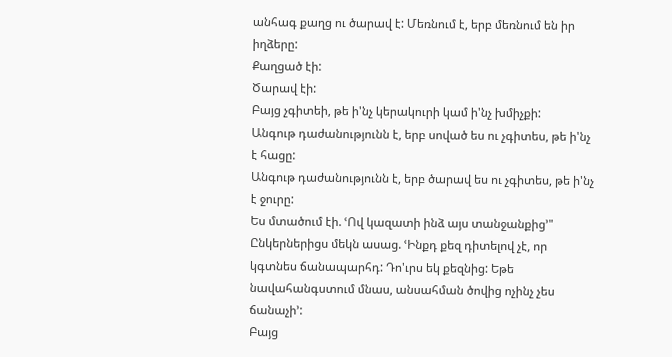անհագ քաղց ու ծարավ է: Մեռնում է, երբ մեռնում են իր իղձերը:
Քաղցած էի:
Ծարավ էի:
Բայց չգիտեի, թե ի'նչ կերակուրի կամ ի'նչ խմիչքի:
Անգութ դաժանությունն է, երբ սոված ես ու չգիտես, թե ի'նչ է հացը:
Անգութ դաժանությունն է, երբ ծարավ ես ու չգիտես, թե ի'նչ է ջուրը:
Ես մտածում էի. ՙՈվ կազատի ինձ այս տանջանքից՚"
Ընկերներիցս մեկն ասաց. ՙԻնքդ քեզ դիտելով չէ, որ կգտնես ճանապարհդ: Դո'ւրս եկ քեզնից: Եթե նավահանգստում մնաս, անսահման ծովից ոչինչ չես ճանաչի՚:
Բայց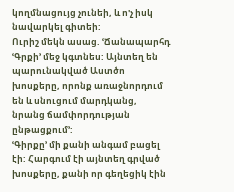կողմնացույց չունեի, և ո'չ իսկ նավարկել գիտեի:
Ուրիշ մեկն ասաց. ՙՃանապարհդ ՙԳրքի՚ մեջ կգտնես: Այնտեղ են պարունակված Աստծո խոսքերը, որոնք առաջնորդում են և սնուցում մարդկանց, նրանց ճամփորդության ընթացքում՚:
ՙԳիրքը՚ մի քանի անգամ բացել էի: Հարգում էի այնտեղ գրված խոսքերը, քանի որ գեղեցիկ էին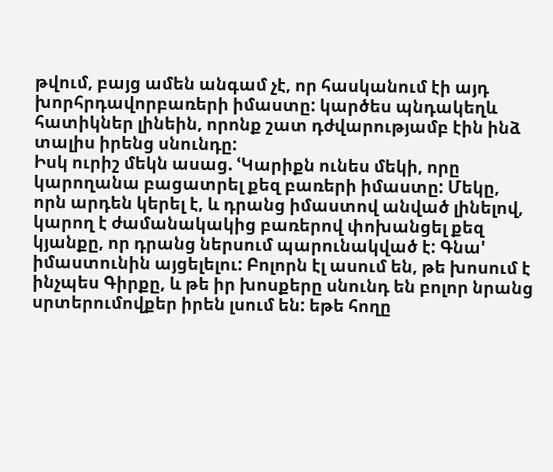թվում, բայց ամեն անգամ չէ, որ հասկանում էի այդ խորհրդավորբառերի իմաստը: կարծես պնդակեղև հատիկներ լինեին, որոնք շատ դժվարությամբ էին ինձ տալիս իրենց սնունդը:
Իսկ ուրիշ մեկն ասաց. ՙԿարիքն ունես մեկի, որը կարողանա բացատրել քեզ բառերի իմաստը: Մեկը, որն արդեն կերել է, և դրանց իմաստով անված լինելով, կարող է ժամանակակից բառերով փոխանցել քեզ կյանքը, որ դրանց ներսում պարունակված է: Գնա' իմաստունին այցելելու: Բոլորն էլ ասում են, թե խոսում է ինչպես Գիրքը, և թե իր խոսքերը սնունդ են բոլոր նրանց սրտերումովքեր իրեն լսում են: եթե հողը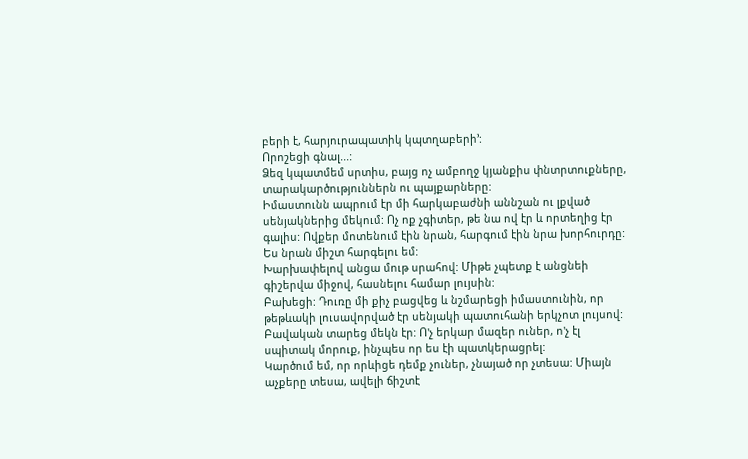բերի է, հարյուրապատիկ կպտղաբերի՚:
Որոշեցի գնալ...:
Ձեզ կպատմեմ սրտիս, բայց ոչ ամբողջ կյանքիս փնտրտուքները, տարակարծություններն ու պայքարները:
Իմաստունն ապրում էր մի հարկաբաժնի աննշան ու լքված սենյակներից մեկում: Ոչ ոք չգիտեր, թե նա ով էր և որտեղից էր գալիս: Ովքեր մոտենում էին նրան, հարգում էին նրա խորհուրդը:
Ես նրան միշտ հարգելու եմ:
Խարխափելով անցա մութ սրահով: Միթե չպետք է անցնեի գիշերվա միջով, հասնելու համար լույսին:
Բախեցի: Դուռը մի քիչ բացվեց և նշմարեցի իմաստունին, որ թեթևակի լուսավորված էր սենյակի պատուհանի երկչոտ լույսով:
Բավական տարեց մեկն էր: Ո'չ երկար մազեր ուներ, ո'չ էլ սպիտակ մորուք, ինչպես որ ես էի պատկերացրել:
Կարծում եմ, որ որևիցե դեմք չուներ, չնայած որ չտեսա: Միայն աչքերը տեսա, ավելի ճիշտէ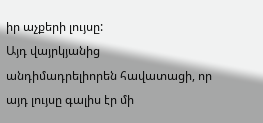իր աչքերի լույսը:
Այդ վայրկյանից անդիմադրելիորեն հավատացի, որ այդ լույսը գալիս էր մի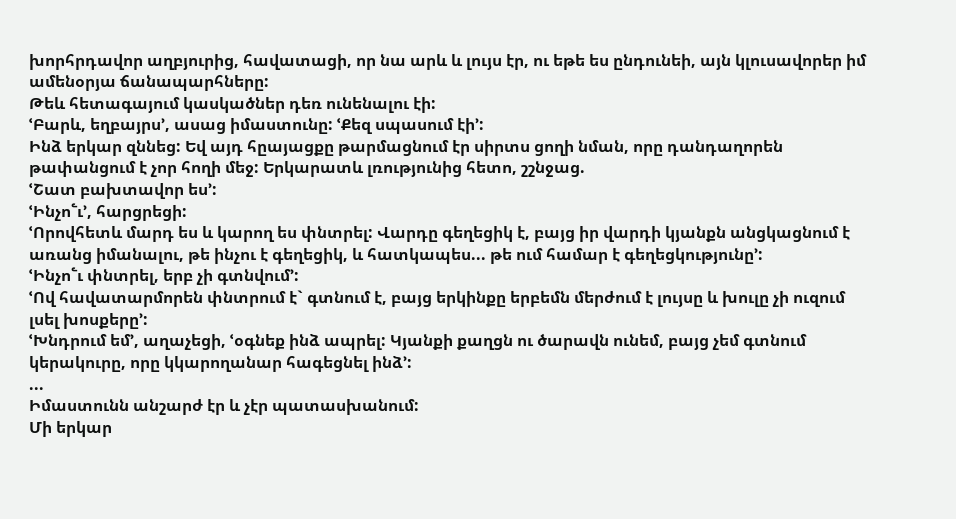խորհրդավոր աղբյուրից, հավատացի, որ նա արև և լույս էր, ու եթե ես ընդունեի, այն կլուսավորեր իմ ամենօրյա ճանապարհները:
Թեև հետագայում կասկածներ դեռ ունենալու էի:
ՙԲարև, եղբայրս՚, ասաց իմաստունը: ՙՔեզ սպասում էի՚:
Ինձ երկար զննեց: Եվ այդ հըայացքը թարմացնում էր սիրտս ցողի նման, որը դանդաղորեն թափանցում է չոր հողի մեջ: Երկարատև լռությունից հետո, շշնջաց.
ՙՇատ բախտավոր ես՚:
ՙԻնչո՟ւ՚, հարցրեցի:
ՙՈրովհետև մարդ ես և կարող ես փնտրել: Վարդը գեղեցիկ է, բայց իր վարդի կյանքն անցկացնում է առանց իմանալու, թե ինչու է գեղեցիկ, և հատկապես... թե ում համար է գեղեցկությունը՚:
ՙԻնչո՟ւ փնտրել, երբ չի գտնվում՚:
ՙՈվ հավատարմորեն փնտրում է` գտնում է, բայց երկինքը երբեմն մերժում է լույսը և խուլը չի ուզում լսել խոսքերը՚:
ՙԽնդրում եմ՚, աղաչեցի, ՙօգնեք ինձ ապրել: Կյանքի քաղցն ու ծարավն ունեմ, բայց չեմ գտնում կերակուրը, որը կկարողանար հագեցնել ինձ՚:
...
Իմաստունն անշարժ էր և չէր պատասխանում:
Մի երկար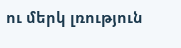ու մերկ լռություն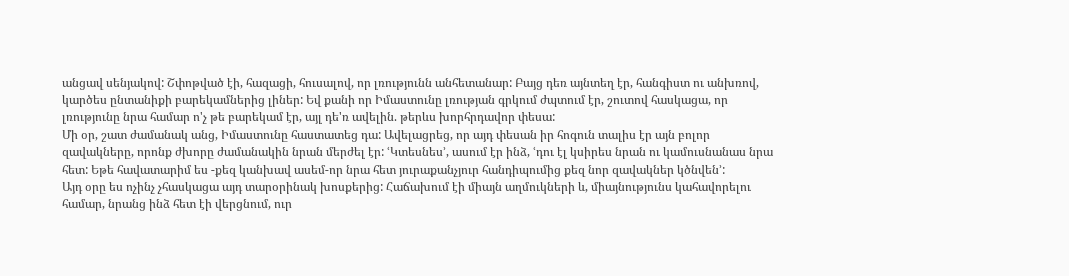անցավ սենյակով: Շփոթված էի, հազացի, հուսալով, որ լռությունն անհետանար: Բայց դեռ այնտեղ էր, հանգիստ ու անխռով, կարծես ընտանիքի բարեկամներից լիներ: Եվ քանի որ Իմաստունը լռության գրկում ժպտում էր, շուտով հասկացա, որ լռությունը նրա համար ո'չ թե բարեկամ էր, այլ դե'ռ ավելին. թերևս խորհրդավոր փեսա:
Մի օր, շատ ժամանակ անց, Իմաստունը հաստատեց դա: Ավելացրեց, որ այդ փեսան իր հոգուն տալիս էր այն բոլոր զավակները, որոնք ժխորը ժամանակին նրան մերժել էր: ՙԿտեսնես՚, ասում էր ինձ, ՙդու էլ կսիրես նրան ու կամուսնանաս նրա հետ: Եթե հավատարիմ ես -քեզ կանխավ ասեմ-որ նրա հետ յուրաքանչյուր հանդիպումից քեզ նոր զավակներ կծնվեն՚:
Այդ օրը ես ոչինչ չհասկացա այդ տարօրինակ խոսքերից: Հաճախում էի միայն աղմուկների և, միայնությունս կահավորելու համար, նրանց ինձ հետ էի վերցնում, ուր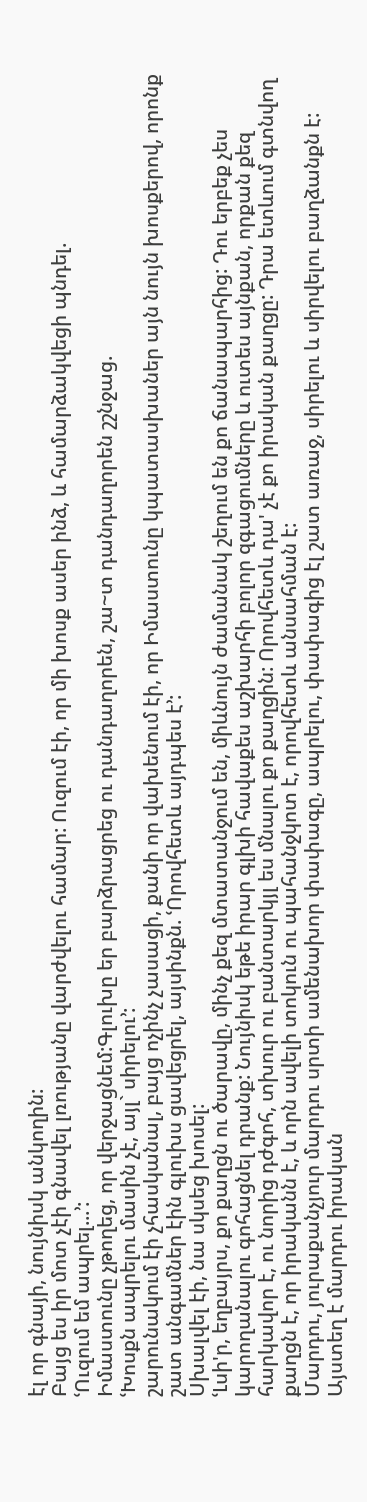էլ որ գնայի, նույնիսկ անկողին:
Բայց ես իր մոտ չէի գնավել լռությանը վարժվելու համար: Ուզում էի, որ մի խոսք ասեր ինձ, և համարձակվեցի պնդել.
ՙՈւզում եմ ապրել...՚:
Իմաստունը չթողեց, որ վերջացնեմ:Գլուխը եր բարձրացրեց ու դանդաղորեն, շա~տ դանդաղորեն շշնջաց.
ՙԽոսքն ապրելու մասին չէ, այլ` սիրելու՚:
շարունակում էի չհասկանալ, բայց ոչինչ չասացի, քանի որ վախենում էի, որ Իմաստունը կպատասխաներ այն նույն խոսքերով, որոնք շատ անգամներ էին գլուխս ցավեցրել, այսինքն. ՙՈրովհետև այդպես է՚:
Սխալվել էի, նա սկսեց խոսել:
ՙԼսի'ր, եղբայրս, քո քաղցն ու ծարավը, մինչ քեզ մտատանջում են, միևնույն ժամանակ շեղում են քո ճանապարհից: Դու երբեք չես կարողանալու գոհացնել դրանք: Նույնիսկ եթե իրար գլխի հավաքես աշխարհի բոլոր զգացումները և ուտես այնքան, որքան քեզ հարկավոր է, ու նորից դժգոհ, տխուր ու բանտարկյլ ես մնալու քո քաղցին: Որովհետև դա' չէ քո իրական քաղցը: Դրա ետևում գտնվող քաղցն է, որ իրականն է, և որն ավելի տոկուն ու պահանջկոտ է, որովհետև անսահման է:
Մարդու, յուրաքանչյուր մարդու սրտի ամենախոր փափագը, ապրելու, փափագից էլ շատ առաջ, սիրելու և սիրվելու բաղձանքն է: Այստեղ է մարդու իրական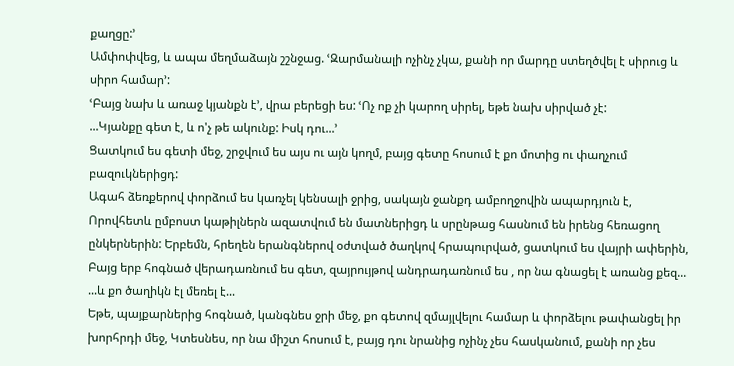քաղցը:՚
Ամփոփվեց, և ապա մեղմաձայն շշնջաց. ՙԶարմանալի ոչինչ չկա, քանի որ մարդը ստեղծվել է սիրուց և սիրո համար՚:
ՙԲայց նախ և առաջ կյանքն է՚, վրա բերեցի ես: ՙՈչ ոք չի կարող սիրել, եթե նախ սիրված չէ:
...Կյանքը գետ է, և ո'չ թե ակունք: Իսկ դու...՚
Ցատկում ես գետի մեջ, շրջվում ես այս ու այն կողմ, բայց գետը հոսում է քո մոտից ու փաղչում բազուկներիցդ:
Ագահ ձեռքերով փորձում ես կառչել կենսալի ջրից, սակայն ջանքդ ամբողջովին ապարդյուն է,
Որովհետև ըմբոստ կաթիլներն ազատվում են մատներիցդ և սրընթաց հասնում են իրենց հեռացող ընկերներին: Երբեմն, հրեղեն երանգներով օժտված ծաղկով հրապուրված, ցատկում ես վայրի ափերին,
Բայց երբ հոգնած վերադառնում ես գետ, զայրույթով անդրադառնում ես , որ նա գնացել է առանց քեզ...
...և քո ծաղիկն էլ մեռել է...
Եթե, պայքարներից հոգնած, կանգնես ջրի մեջ, քո գետով զմայլվելու համար և փորձելու թափանցել իր խորհրդի մեջ, Կտեսնես, որ նա միշտ հոսում է, բայց դու նրանից ոչինչ չես հասկանում, քանի որ չես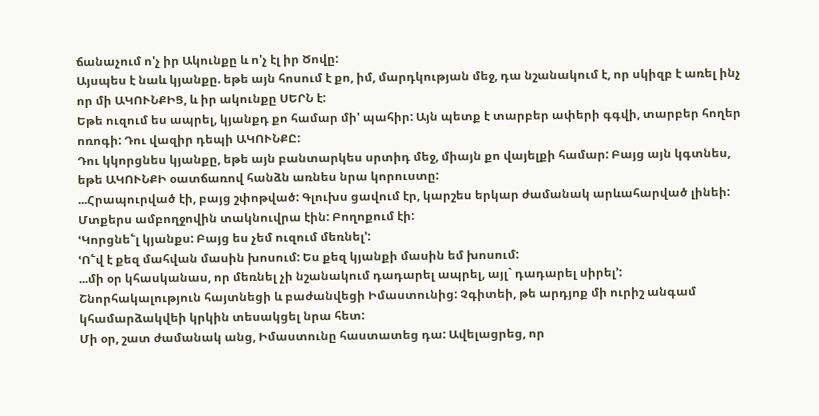ճանաչում ո'չ իր Ակունքը և ո'չ էլ իր Ծովը:
Այսպես է նաև կյանքը. եթե այն հոսում է քո, իմ, մարդկության մեջ, դա նշանակում է, որ սկիզբ է առել ինչ որ մի ԱԿՈՒՆՔԻՑ, և իր ակունքը ՍԵՐՆ է:
Եթե ուզում ես ապրել, կյանքդ քո համար մի' պահիր: Այն պետք է տարբեր ափերի գգվի, տարբեր հողեր ոռոգի: Դու վազիր դեպի ԱԿՈՒՆՔԸ:
Դու կկորցնես կյանքը, եթե այն բանտարկես սրտիդ մեջ, միայն քո վայելքի համար: Բայց այն կգտնես, եթե ԱԿՈՒՆՔԻ օատճառով հանձն առնես նրա կորուստը:
...Հրապուրված էի, բայց շփոթված: Գլուխս ցավում էր, կարշես երկար ժամանակ արևահարված լինեի: Մտքերս ամբողջովին տակնուվրա էին: Բողոքում էի:
ՙԿորցնե՟լ կյանքս: Բայց ես չեմ ուզում մեռնել՚:
ՙՈ՟վ է քեզ մահվան մասին խոսում: Ես քեզ կյանքի մասին եմ խոսում:
...մի օր կհասկանաս, որ մեռնել չի նշանակում դադարել ապրել, այլ` դադարել սիրել՚:
Շնորհակալություն հայտնեցի և բաժանվեցի Իմաստունից: Չգիտեի, թե արդյոք մի ուրիշ անգամ կհամարձակվեի կրկին տեսակցել նրա հետ:
Մի օր, շատ ժամանակ անց, Իմաստունը հաստատեց դա: Ավելացրեց, որ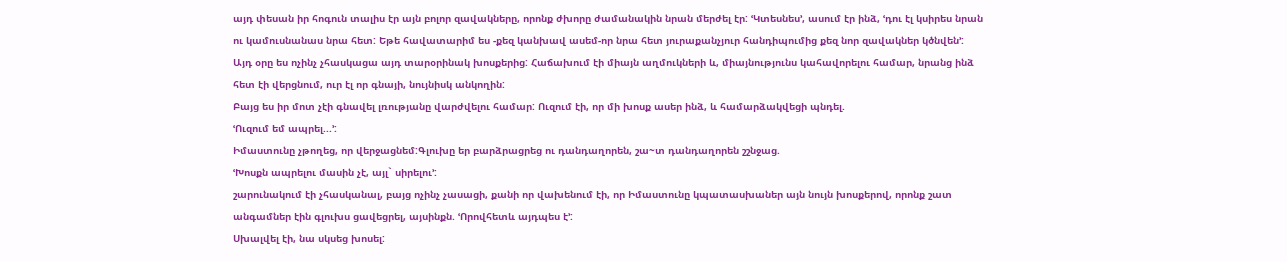այդ փեսան իր հոգուն տալիս էր այն բոլոր զավակները, որոնք ժխորը ժամանակին նրան մերժել էր: ՙԿտեսնես՚, ասում էր ինձ, ՙդու էլ կսիրես նրան ու կամուսնանաս նրա հետ: Եթե հավատարիմ ես -քեզ կանխավ ասեմ-որ նրա հետ յուրաքանչյուր հանդիպումից քեզ նոր զավակներ կծնվեն՚:
Այդ օրը ես ոչինչ չհասկացա այդ տարօրինակ խոսքերից: Հաճախում էի միայն աղմուկների և, միայնությունս կահավորելու համար, նրանց ինձ հետ էի վերցնում, ուր էլ որ գնայի, նույնիսկ անկողին:
Բայց ես իր մոտ չէի գնավել լռությանը վարժվելու համար: Ուզում էի, որ մի խոսք ասեր ինձ, և համարձակվեցի պնդել.
ՙՈւզում եմ ապրել...՚:
Իմաստունը չթողեց, որ վերջացնեմ:Գլուխը եր բարձրացրեց ու դանդաղորեն, շա~տ դանդաղորեն շշնջաց.
ՙԽոսքն ապրելու մասին չէ, այլ` սիրելու՚:
շարունակում էի չհասկանալ, բայց ոչինչ չասացի, քանի որ վախենում էի, որ Իմաստունը կպատասխաներ այն նույն խոսքերով, որոնք շատ անգամներ էին գլուխս ցավեցրել, այսինքն. ՙՈրովհետև այդպես է՚:
Սխալվել էի, նա սկսեց խոսել: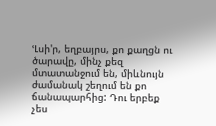ՙԼսի'ր, եղբայրս, քո քաղցն ու ծարավը, մինչ քեզ մտատանջում են, միևնույն ժամանակ շեղում են քո ճանապարհից: Դու երբեք չես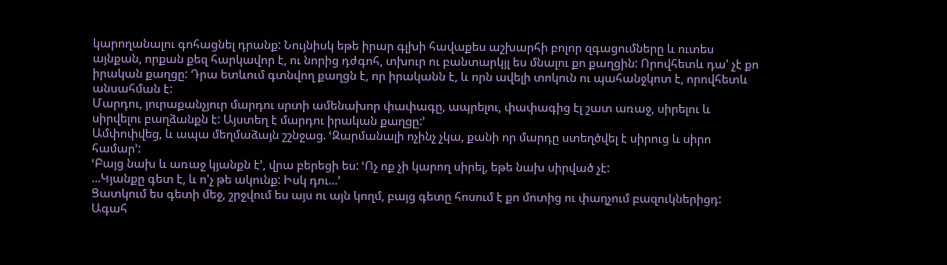կարողանալու գոհացնել դրանք: Նույնիսկ եթե իրար գլխի հավաքես աշխարհի բոլոր զգացումները և ուտես այնքան, որքան քեզ հարկավոր է, ու նորից դժգոհ, տխուր ու բանտարկյլ ես մնալու քո քաղցին: Որովհետև դա' չէ քո իրական քաղցը: Դրա ետևում գտնվող քաղցն է, որ իրականն է, և որն ավելի տոկուն ու պահանջկոտ է, որովհետև անսահման է:
Մարդու, յուրաքանչյուր մարդու սրտի ամենախոր փափագը, ապրելու, փափագից էլ շատ առաջ, սիրելու և սիրվելու բաղձանքն է: Այստեղ է մարդու իրական քաղցը:՚
Ամփոփվեց, և ապա մեղմաձայն շշնջաց. ՙԶարմանալի ոչինչ չկա, քանի որ մարդը ստեղծվել է սիրուց և սիրո համար՚:
ՙԲայց նախ և առաջ կյանքն է՚, վրա բերեցի ես: ՙՈչ ոք չի կարող սիրել, եթե նախ սիրված չէ:
...Կյանքը գետ է, և ո'չ թե ակունք: Իսկ դու...՚
Ցատկում ես գետի մեջ, շրջվում ես այս ու այն կողմ, բայց գետը հոսում է քո մոտից ու փաղչում բազուկներիցդ:
Ագահ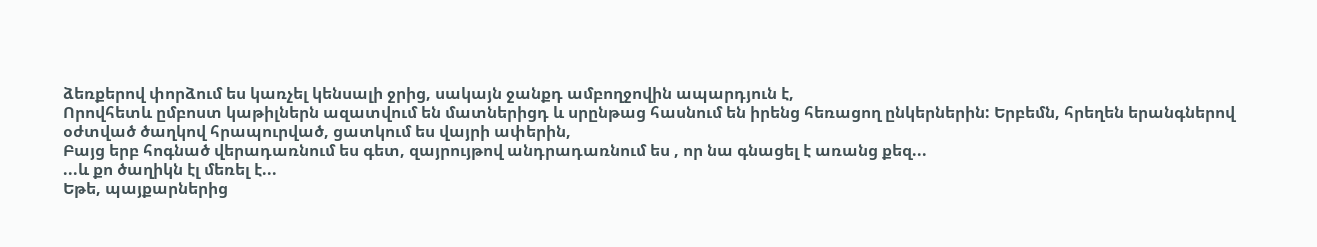ձեռքերով փորձում ես կառչել կենսալի ջրից, սակայն ջանքդ ամբողջովին ապարդյուն է,
Որովհետև ըմբոստ կաթիլներն ազատվում են մատներիցդ և սրընթաց հասնում են իրենց հեռացող ընկերներին: Երբեմն, հրեղեն երանգներով օժտված ծաղկով հրապուրված, ցատկում ես վայրի ափերին,
Բայց երբ հոգնած վերադառնում ես գետ, զայրույթով անդրադառնում ես , որ նա գնացել է առանց քեզ...
...և քո ծաղիկն էլ մեռել է...
Եթե, պայքարներից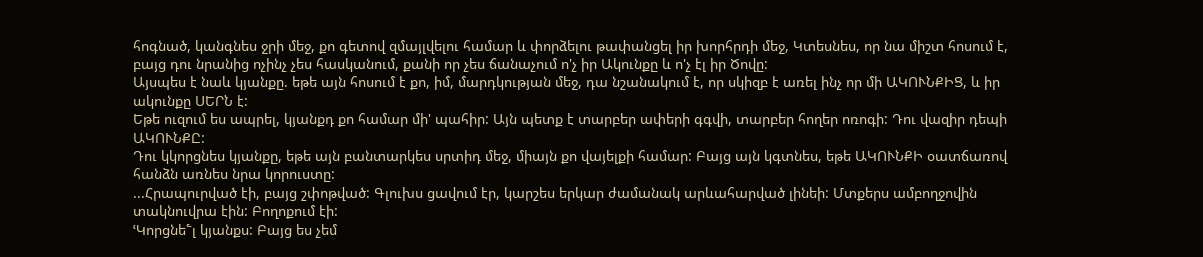հոգնած, կանգնես ջրի մեջ, քո գետով զմայլվելու համար և փորձելու թափանցել իր խորհրդի մեջ, Կտեսնես, որ նա միշտ հոսում է, բայց դու նրանից ոչինչ չես հասկանում, քանի որ չես ճանաչում ո'չ իր Ակունքը և ո'չ էլ իր Ծովը:
Այսպես է նաև կյանքը. եթե այն հոսում է քո, իմ, մարդկության մեջ, դա նշանակում է, որ սկիզբ է առել ինչ որ մի ԱԿՈՒՆՔԻՑ, և իր ակունքը ՍԵՐՆ է:
Եթե ուզում ես ապրել, կյանքդ քո համար մի' պահիր: Այն պետք է տարբեր ափերի գգվի, տարբեր հողեր ոռոգի: Դու վազիր դեպի ԱԿՈՒՆՔԸ:
Դու կկորցնես կյանքը, եթե այն բանտարկես սրտիդ մեջ, միայն քո վայելքի համար: Բայց այն կգտնես, եթե ԱԿՈՒՆՔԻ օատճառով հանձն առնես նրա կորուստը:
...Հրապուրված էի, բայց շփոթված: Գլուխս ցավում էր, կարշես երկար ժամանակ արևահարված լինեի: Մտքերս ամբողջովին տակնուվրա էին: Բողոքում էի:
ՙԿորցնե՟լ կյանքս: Բայց ես չեմ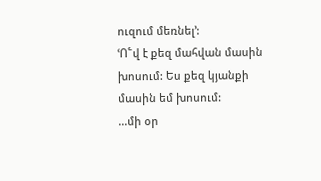ուզում մեռնել՚:
ՙՈ՟վ է քեզ մահվան մասին խոսում: Ես քեզ կյանքի մասին եմ խոսում:
...մի օր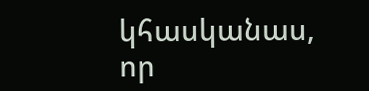կհասկանաս, որ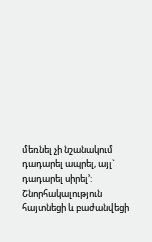մեռնել չի նշանակում դադարել ապրել, այլ` դադարել սիրել՚:
Շնորհակալություն հայտնեցի և բաժանվեցի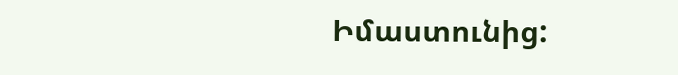Իմաստունից: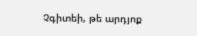Չգիտեի, թե արդյոք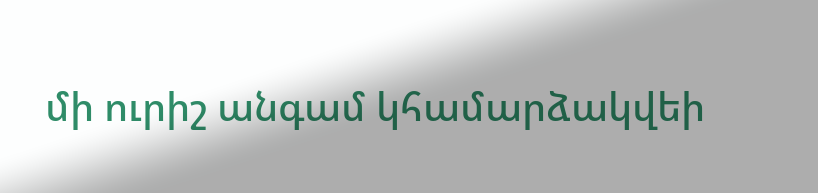մի ուրիշ անգամ կհամարձակվեի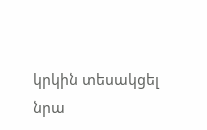կրկին տեսակցել նրա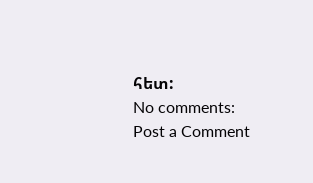հետ:
No comments:
Post a Comment